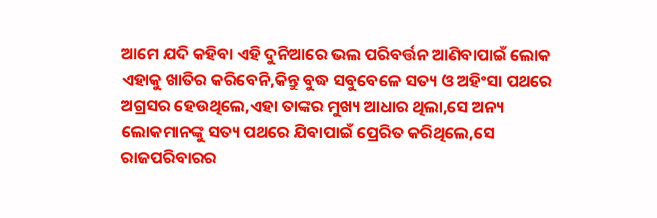ଆମେ ଯଦି କହିବା ଏହି ଦୁନିଆରେ ଭଲ ପରିବର୍ତ୍ତନ ଆଣିବାପାଇଁ ଲୋକ ଏହାକୁ ଖାତିର କରିବେନି,କିନ୍ତୁ ବୁଦ୍ଧ ସବୁବେଳେ ସତ୍ୟ ଓ ଅହିଂସା ପଥରେ ଅଗ୍ରସର ହେଉଥିଲେ,ଏହା ତାଙ୍କର ମୁଖ୍ୟ ଆଧାର ଥିଲା,ସେ ଅନ୍ୟ ଲୋକମାନଙ୍କୁ ସତ୍ୟ ପଥରେ ଯିବାପାଇଁ ପ୍ରେରିତ କରିଥିଲେ,ସେ ରାଜପରିବାରର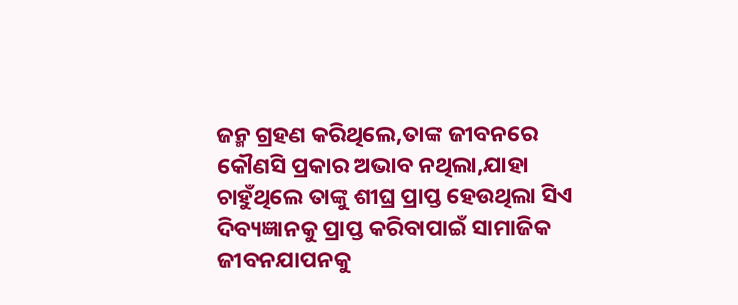ଜନ୍ମ ଗ୍ରହଣ କରିଥିଲେ,ତାଙ୍କ ଜୀବନରେ କୌଣସି ପ୍ରକାର ଅଭାବ ନଥିଲା,ଯାହା ଚାହୁଁଥିଲେ ତାଙ୍କୁ ଶୀଘ୍ର ପ୍ରାପ୍ତ ହେଉଥିଲା ସିଏ ଦିବ୍ୟଜ୍ଞାନକୁ ପ୍ରାପ୍ତ କରିବାପାଇଁ ସାମାଜିକ ଜୀବନଯାପନକୁ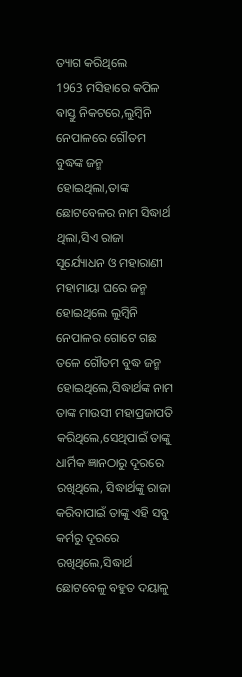ତ୍ୟାଗ କରିଥିଲେ
1963 ମସିହାରେ କପିଳ ଵାସ୍ତୁ ନିକଟରେ,ଲୁମ୍ବିନି ନେପାଳରେ ଗୌତମ ବୁଦ୍ଧଙ୍କ ଜନ୍ମ ହୋଇଥିଲା,ତାଙ୍କ ଛୋଟବେଳର ନାମ ସିଦ୍ଧାର୍ଥ ଥିଲା,ସିଏ ରାଜା ସୂର୍ଯ୍ୟୋଧନ ଓ ମହାରାଣୀ ମହାମାୟା ଘରେ ଜନ୍ମ ହୋଇଥିଲେ ଲୁମ୍ବିନି ନେପାଳର ଗୋଟେ ଗଛ ତଳେ ଗୌତମ ବୁଦ୍ଧ ଜନ୍ମ ହୋଇଥିଲେ,ସିଦ୍ଧାର୍ଥଙ୍କ ନାମ ତାଙ୍କ ମାଉସୀ ମହାପ୍ରଜାପତି କରିଥିଲେ,ସେଥିପାଇଁ ତାଙ୍କୁ ଧାର୍ମିକ ଜ୍ଞାନଠାରୁ ଦୂରରେ ରଖିଥିଲେ, ସିଦ୍ଧାର୍ଥଙ୍କୁ ରାଜା କରିବାପାଇଁ ତାଙ୍କୁ ଏହି ସବୁ କର୍ମରୁ ଦୂରରେ ରଖିଥିଲେ,ସିଦ୍ଧାର୍ଥ ଛୋଟବେଳୁ ବହୁତ ଦୟାଳୁ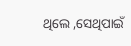ଥିଲେ ,ସେଥିପାଇଁ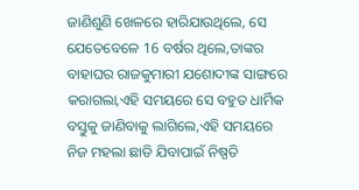ଜାଣିଶୁଣି ଖେଳରେ ହାରିଯାଉଥିଲେ, ସେ ଯେତେବେଳେ 16 ବର୍ଷର ଥିଲେ,ତାଙ୍କର ବାହାଘର ରାଜକୁମାରୀ ଯଶୋଦୀଙ୍କ ସାଙ୍ଗରେ କରାଗଲା,ଏହି ସମୟରେ ସେ ବହୁତ ଧାର୍ମିକ ବସ୍ତୁକୁ ଜାଣିବାକୁ ଲାଗିଲେ,ଏହି ସମୟରେ ନିଜ ମହଲା ଛାଡି ଯିବାପାଇଁ ନିଷ୍ପତି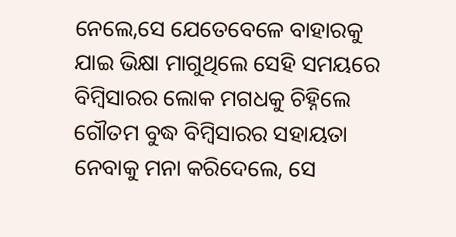ନେଲେ,ସେ ଯେତେବେଳେ ବାହାରକୁ ଯାଇ ଭିକ୍ଷା ମାଗୁଥିଲେ ସେହି ସମୟରେ ବିମ୍ବିସାରର ଲୋକ ମଗଧକୁ ଚିହ୍ନିଲେ
ଗୌତମ ବୁଦ୍ଧ ବିମ୍ବିସାରର ସହାୟତା ନେବାକୁ ମନା କରିଦେଲେ, ସେ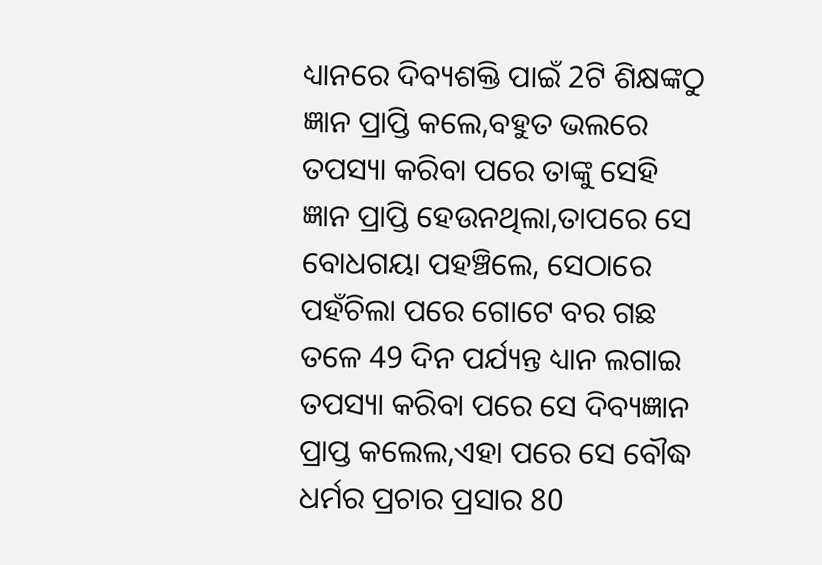ଧ୍ୟାନରେ ଦିବ୍ୟଶକ୍ତି ପାଇଁ 2ଟି ଶିକ୍ଷଙ୍କଠୁ ଜ୍ଞାନ ପ୍ରାପ୍ତି କଲେ,ବହୁତ ଭଲରେ ତପସ୍ୟା କରିବା ପରେ ତାଙ୍କୁ ସେହି ଜ୍ଞାନ ପ୍ରାପ୍ତି ହେଉନଥିଲା,ତାପରେ ସେ ବୋଧଗୟା ପହଞ୍ଚିଲେ, ସେଠାରେ ପହଁଚିଲା ପରେ ଗୋଟେ ବର ଗଛ ତଳେ 49 ଦିନ ପର୍ଯ୍ୟନ୍ତ ଧ୍ୟାନ ଲଗାଇ ତପସ୍ୟା କରିବା ପରେ ସେ ଦିବ୍ୟଜ୍ଞାନ ପ୍ରାପ୍ତ କଲେଲ,ଏହା ପରେ ସେ ବୌଦ୍ଧ ଧର୍ମର ପ୍ରଚାର ପ୍ରସାର 80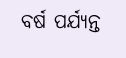ବର୍ଷ ପର୍ଯ୍ୟନ୍ତ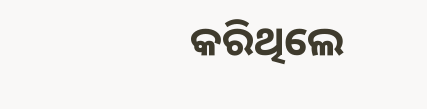କରିଥିଲେ